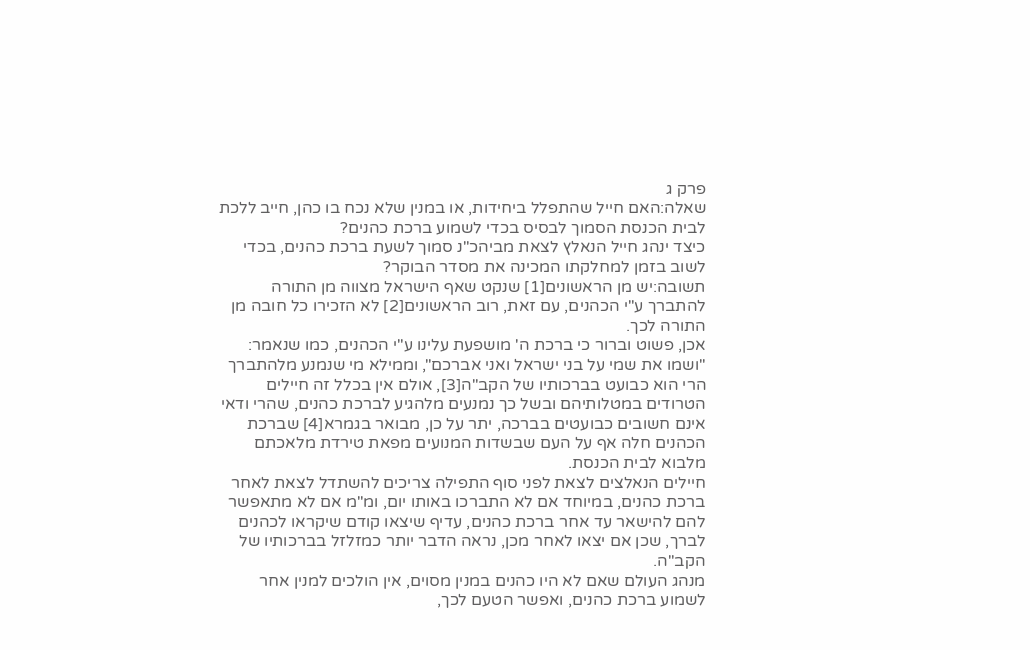פרק ג
שאלה:האם חייל שהתפלל ביחידות, או במנין שלא נכח בו כהן, חייב ללכת לבית הכנסת הסמוך לבסיס בכדי לשמוע ברכת כהנים?
כיצד ינהג חייל הנאלץ לצאת מביהכ"נ סמוך לשעת ברכת כהנים, בכדי לשוב בזמן למחלקתו המכינה את מסדר הבוקר?
תשובה:יש מן הראשונים[1] שנקט שאף הישראל מצווה מן התורה להתברך ע"י הכהנים, עם זאת, רוב הראשונים[2] לא הזכירו כל חובה מן התורה לכך.
אכן, פשוט וברור כי ברכת ה' מושפעת עלינו ע"י הכהנים, כמו שנאמר: "ושמו את שמי על בני ישראל ואני אברכם", וממילא מי שנמנע מלהתברך הרי הוא כבועט בברכותיו של הקב"ה[3], אולם אין בכלל זה חיילים הטרודים במטלותיהם ובשל כך נמנעים מלהגיע לברכת כהנים, שהרי ודאי אינם חשובים כבועטים בברכה, יתר על כן, מבואר בגמרא[4] שברכת הכהנים חלה אף על העם שבשדות המנועים מפאת טירדת מלאכתם מלבוא לבית הכנסת.
חיילים הנאלצים לצאת לפני סוף התפילה צריכים להשתדל לצאת לאחר ברכת כהנים, במיוחד אם לא התברכו באותו יום, ומ"מ אם לא מתאפשר להם להישאר עד אחר ברכת כהנים, עדיף שיצאו קודם שיקראו לכהנים לברך, שכן אם יצאו לאחר מכן, נראה הדבר יותר כמזלזל בברכותיו של הקב"ה.
מנהג העולם שאם לא היו כהנים במנין מסוים, אין הולכים למנין אחר לשמוע ברכת כהנים, ואפשר הטעם לכך,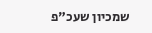שמכיון שעכ"פ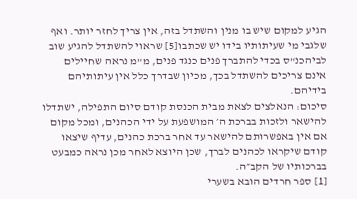הגיע למקום שיש בו מנין והשתדל בזה, אין צריך לחזר יותר. ואף שלגבי מי שעיתותיו בידו יש שכתבו[5] שראוי להשתדל להגיע שוב לביהכנ"ס בכדי להתברך פנים כנגד פנים, מ"מ נראה שחיילים אינם צריכים להשתדל בכך, מכיון שבדרך כלל אין עיתותיהם בידיהם.
סיכום: הנאלצים לצאת מבית הכנסת קודם סיום התפילה, ישתדלו להישאר ולזכות בברכת ה׳ המושפעת על ידי הכהנים, ומכל מקום אם אין באפשרותם להישאר עד אחר ברכת כהנים, עדיף שיצאו קודם שיקראו לכהנים לברך, שכן היוצא לאחר מכן נראה כמבעט בברכותיו של הקב״ה.
[1] ספר חרדים הובא בשערי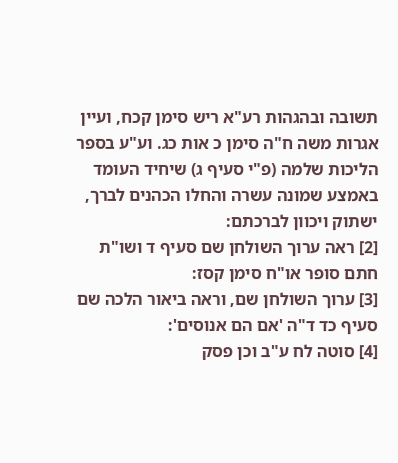תשובה ובהגהות רע"א ריש סימן קכח, ועיין אגרות משה ח"ה סימן כ אות כג. וע"ע בספר הליכות שלמה (פ"י סעיף ג) שיחיד העומד באמצע שמונה עשרה והחלו הכהנים לברך, ישתוק ויכוון לברכתם:
[2] ראה ערוך השולחן שם סעיף ד ושו"ת חתם סופר או"ח סימן קסז:
[3] ערוך השולחן שם, וראה ביאור הלכה שם סעיף כד ד"ה 'אם הם אנוסים':
[4] סוטה לח ע"ב וכן פסק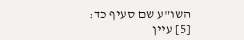השו"ע שם סעיף כד:
[5] עיין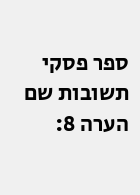ספר פסקי תשובות שם הערה 8: